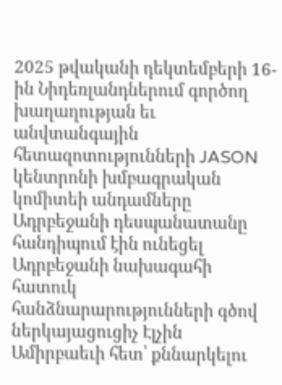2025 թվականի դեկտեմբերի 16-ին Նիդեռլանդներում գործող խաղաղության եւ անվտանգային հետազոտությունների JASON կենտրոնի խմբագրական կոմիտեի անդամները Ադրբեջանի դեսպանատանը հանդիպում էին ունեցել Ադրբեջանի նախագահի հատուկ հանձնարարությունների գծով ներկայացուցիչ Էլչին Ամիրբաեւի հետ՝ քննարկելու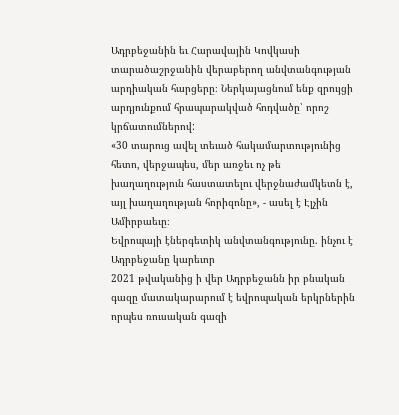Ադրբեջանին եւ Հարավային Կովկասի տարածաշրջանին վերաբերող անվտանգության արդիական հարցերը։ Ներկայացնում ենք զրույցի արդյունքում հրապարակված հոդվածը՝ որոշ կրճատումներով:
«30 տարուց ավել տեւած հակամարտությունից հետո, վերջապես, մեր առջեւ ոչ թե խաղաղություն հաստատելու վերջնաժամկետն է, այլ խաղաղության հորիզոնը», - ասել է Էլչին Ամիրբաեւը։
Եվրոպայի էներգետիկ անվտանգությունը. ինչու է Ադրբեջանը կարեւոր
2021 թվականից ի վեր Ադրբեջանն իր բնական գազը մատակարարում է եվրոպական երկրներին որպես ռուսական գազի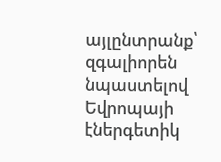այլընտրանք՝ զգալիորեն նպաստելով Եվրոպայի էներգետիկ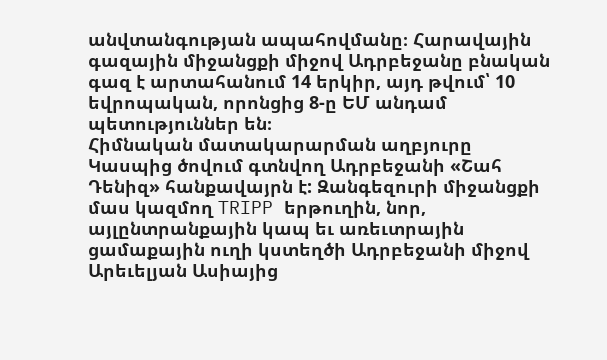անվտանգության ապահովմանը։ Հարավային գազային միջանցքի միջով Ադրբեջանը բնական գազ է արտահանում 14 երկիր, այդ թվում՝ 10 եվրոպական, որոնցից 8-ը ԵՄ անդամ պետություններ են։
Հիմնական մատակարարման աղբյուրը Կասպից ծովում գտնվող Ադրբեջանի «Շահ Դենիզ» հանքավայրն է: Զանգեզուրի միջանցքի մաս կազմող TRIPP երթուղին, նոր, այլընտրանքային կապ եւ առեւտրային ցամաքային ուղի կստեղծի Ադրբեջանի միջով Արեւելյան Ասիայից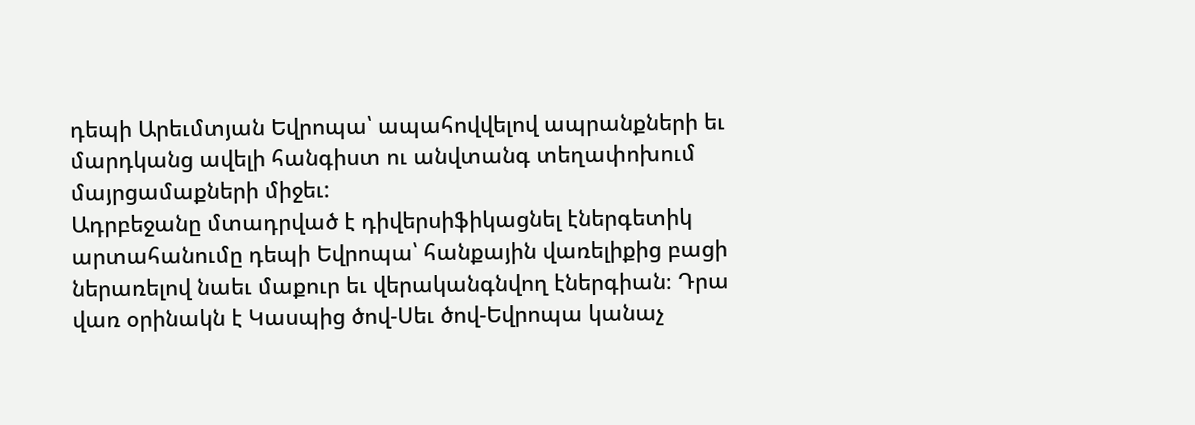դեպի Արեւմտյան Եվրոպա՝ ապահովվելով ապրանքների եւ մարդկանց ավելի հանգիստ ու անվտանգ տեղափոխում մայրցամաքների միջեւ:
Ադրբեջանը մտադրված է դիվերսիֆիկացնել էներգետիկ արտահանումը դեպի Եվրոպա՝ հանքային վառելիքից բացի ներառելով նաեւ մաքուր եւ վերականգնվող էներգիան։ Դրա վառ օրինակն է Կասպից ծով-Սեւ ծով-Եվրոպա կանաչ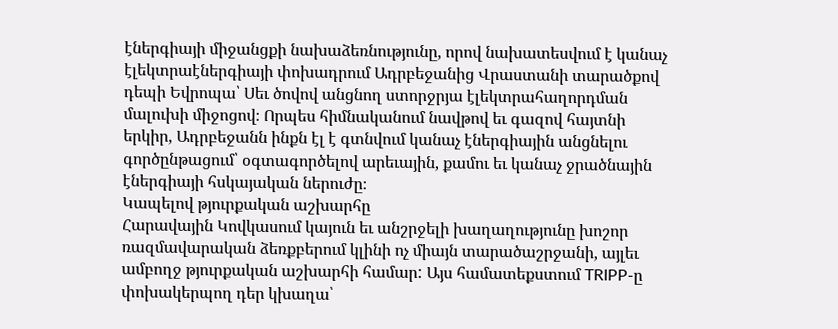էներգիայի միջանցքի նախաձեռնությունը, որով նախատեսվում է կանաչ էլեկտրաէներգիայի փոխադրում Ադրբեջանից Վրաստանի տարածքով դեպի Եվրոպա՝ Սեւ ծովով անցնող ստորջրյա էլեկտրահաղորդման մալուխի միջոցով։ Որպես հիմնականում նավթով եւ գազով հայտնի երկիր, Ադրբեջանն ինքն էլ է գտնվում կանաչ էներգիային անցնելու գործընթացում՝ օգտագործելով արեւային, քամու եւ կանաչ ջրածնային էներգիայի հսկայական ներուժը։
Կապելով թյուրքական աշխարհը
Հարավային Կովկասում կայուն եւ անշրջելի խաղաղությունը խոշոր ռազմավարական ձեռքբերում կլինի ոչ միայն տարածաշրջանի, այլեւ ամբողջ թյուրքական աշխարհի համար: Այս համատեքստում TRIPP-ը փոխակերպող դեր կխաղա՝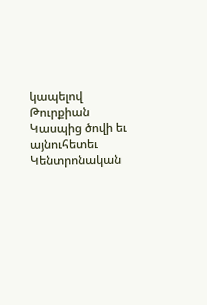կապելով Թուրքիան Կասպից ծովի եւ այնուհետեւ Կենտրոնական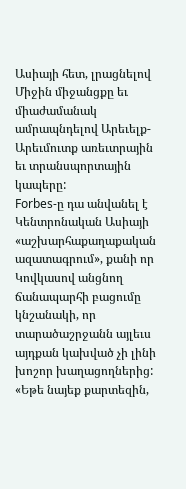Ասիայի հետ, լրացնելով Միջին միջանցքը եւ միաժամանակ ամրապնդելով Արեւելք-Արեւմուտք առեւտրային եւ տրանսպորտային կապերը:
Forbes-ը դա անվանել է Կենտրոնական Ասիայի «աշխարհաքաղաքական ազատագրում», քանի որ Կովկասով անցնող ճանապարհի բացումը կնշանակի, որ տարածաշրջանն այլեւս այդքան կախված չի լինի խոշոր խաղացողներից:
«Եթե նայեք քարտեզին,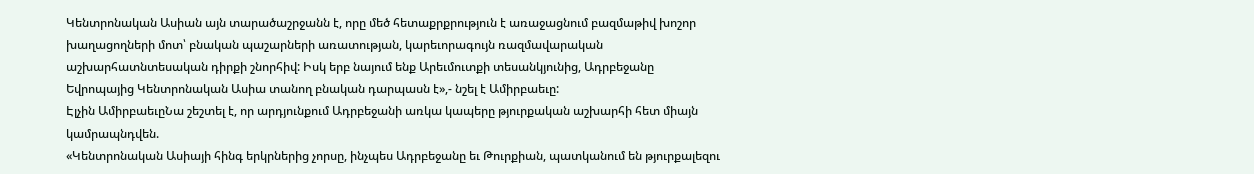Կենտրոնական Ասիան այն տարածաշրջանն է, որը մեծ հետաքրքրություն է առաջացնում բազմաթիվ խոշոր խաղացողների մոտ՝ բնական պաշարների առատության, կարեւորագույն ռազմավարական աշխարհատնտեսական դիրքի շնորհիվ: Իսկ երբ նայում ենք Արեւմուտքի տեսանկյունից, Ադրբեջանը Եվրոպայից Կենտրոնական Ասիա տանող բնական դարպասն է»,- նշել է Ամիրբաեւը:
Էլչին ԱմիրբաեւըՆա շեշտել է, որ արդյունքում Ադրբեջանի առկա կապերը թյուրքական աշխարհի հետ միայն կամրապնդվեն.
«Կենտրոնական Ասիայի հինգ երկրներից չորսը, ինչպես Ադրբեջանը եւ Թուրքիան, պատկանում են թյուրքալեզու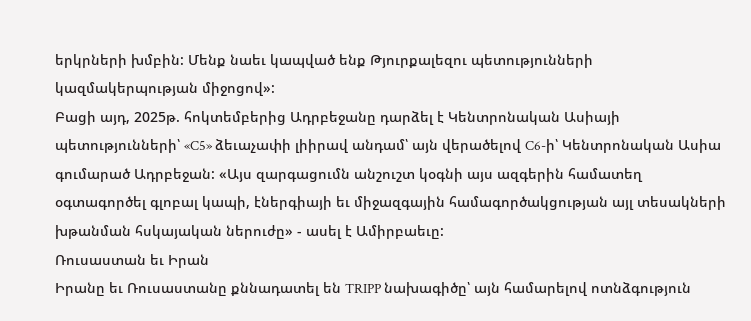երկրների խմբին: Մենք նաեւ կապված ենք Թյուրքալեզու պետությունների կազմակերպության միջոցով»:
Բացի այդ, 2025թ. հոկտեմբերից Ադրբեջանը դարձել է Կենտրոնական Ասիայի պետությունների՝ «C5» ձեւաչափի լիիրավ անդամ՝ այն վերածելով C6-ի՝ Կենտրոնական Ասիա գումարած Ադրբեջան: «Այս զարգացումն անշուշտ կօգնի այս ազգերին համատեղ օգտագործել գլոբալ կապի, էներգիայի եւ միջազգային համագործակցության այլ տեսակների խթանման հսկայական ներուժը» - ասել է Ամիրբաեւը:
Ռուսաստան եւ Իրան
Իրանը եւ Ռուսաստանը քննադատել են TRIPP նախագիծը՝ այն համարելով ոտնձգություն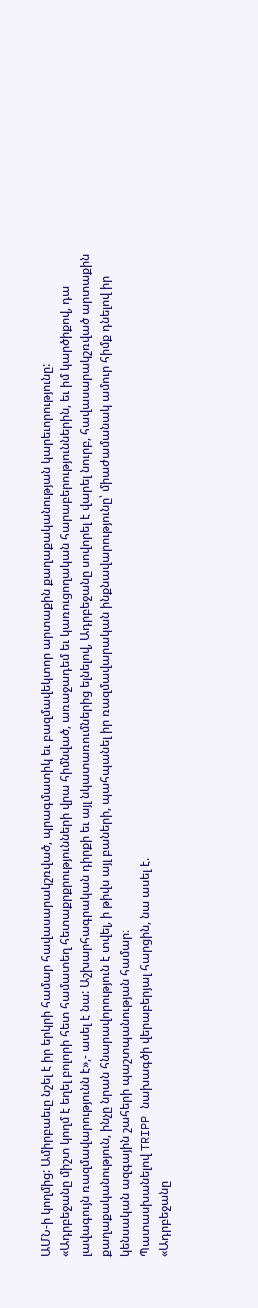ԱՄՆ-ի կողմից: Ամիրբաեւը նշել է իր երկրի համար հավասարակշռված, պրագմատիկ եւ բազմավեկտոր արտաքին քաղաքականության կարեւորությունը:
«Ադրբեջանը միշտ կողմ է եղել բոլորի հետ համատեղ հետաքրքրությունների վրա հիմնված, առաջադեմ եւ կառուցողական հարաբերություններին, եւ իմ կարծիքով, դա լավագույն ռազմավարությունն է»,- ասել է նա: Աշխարհագրական դիրքի եւ այլ նկատառումներից ելնելով, Ադրբեջանը սովորել է վարել նուրբ, հավասարակշռված արտաքին քաղաքականություն, ինչը նրան հնարավորություն է տվել, ի թիվս այլ բաների, պահպանել իր ռազմավարական ինքնավարությունը՝ միաժամանակ ամուր հիմք դնելով իր կենսական ազգային շահերի պաշտպանության համար։
Պատասխանելով TRIPP նախագծի վերաբերյալ հարցին, նա ասել է.
«Ադրբեջանը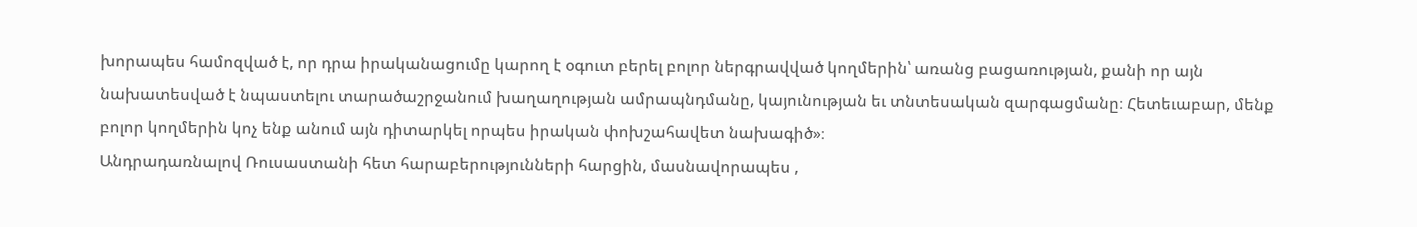խորապես համոզված է, որ դրա իրականացումը կարող է օգուտ բերել բոլոր ներգրավված կողմերին՝ առանց բացառության, քանի որ այն նախատեսված է նպաստելու տարածաշրջանում խաղաղության ամրապնդմանը, կայունության եւ տնտեսական զարգացմանը։ Հետեւաբար, մենք բոլոր կողմերին կոչ ենք անում այն դիտարկել որպես իրական փոխշահավետ նախագիծ»։
Անդրադառնալով Ռուսաստանի հետ հարաբերությունների հարցին, մասնավորապես ,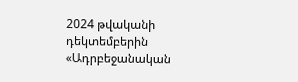2024 թվականի դեկտեմբերին «Ադրբեջանական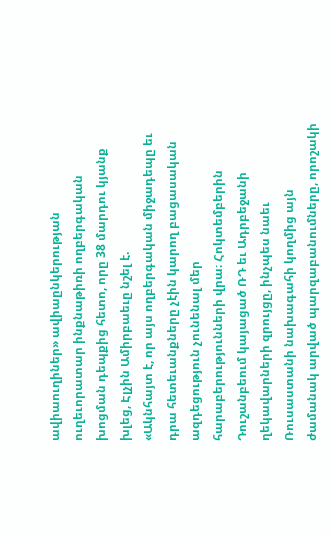ավիաուղիներ» ավիաընկերության ուղեւորատար ինքնաթիռի ողբերգական խոցման դեպքից հետո, որը 38 մարդու կյանք խլեց, Էլչին Ամիրբաեւը նշել է.
«Ակնհայտ է, որ այս ողբերգական միջադեպը եւ դրա հետեւանքները չէին կարող բացասական ազդեցություն չունենալ մեր հարաբերությունների վրա։ Հոկտեմբերին Դուշանբեում կայացած ՌԴ եւ Ադրբեջանի ղեկավարների զրույցը, ինչպես նաեւ Ռուսաստանի նախագահի կողմից այն ժամանակ արված պարզաբանումները, որոշակի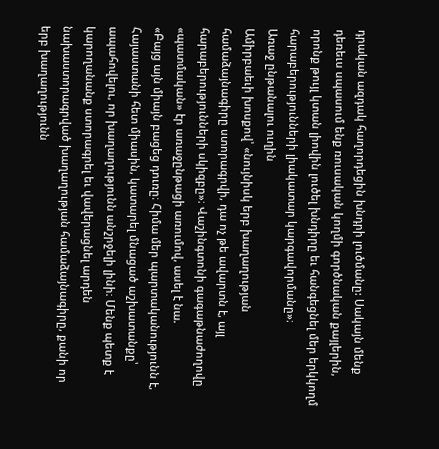դրական ազդակ հաղորդեցին խնդրի լուծմանը: Սակայն մենք դեռեւս սպասում ենք ռուսական կողմի գործնական քայլերին, որոնք թույլ կտան լիովին լուծել խնդիրը եւ հանգեցնել մեր երկկողմ հարաբերությունների լիակատար կարգավորմանը»։
Առաջ ընթանալու ուղին
Ամիրբաեւի խոսքով՝ «նույնիսկ երբ խաղաղության համաձայնագիրը ստորագրվի, դա ոչ թե ավարտն է, այլ հարաբերությունների սկիզբը»։ Վաշինգտոնի գագաթնաժողովը «պատմական» էր առաջընթացի առումով, ասել է նա.
«Բայց այն միայն բացեց դուռը։ Հիմա մեր պարտականությունն է, Հայաստանի հետ միասին, կատարել մնացած աշխատանքը՝ ապահովելու, որ խաղաղությունն անշրջելի լինի։ Մենք պետք է կարողանանք ստորագրել եւ վավերացնել արդեն նախաստորագրված խաղաղության համաձայնագիրը, քանի որ երբ խաղաղությունն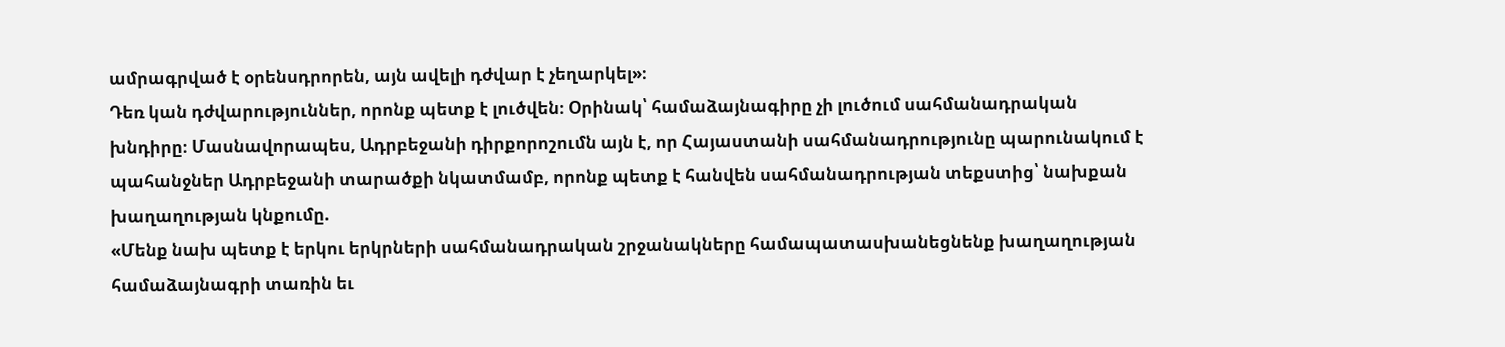ամրագրված է օրենսդրորեն, այն ավելի դժվար է չեղարկել»։
Դեռ կան դժվարություններ, որոնք պետք է լուծվեն։ Օրինակ՝ համաձայնագիրը չի լուծում սահմանադրական խնդիրը։ Մասնավորապես, Ադրբեջանի դիրքորոշումն այն է, որ Հայաստանի սահմանադրությունը պարունակում է պահանջներ Ադրբեջանի տարածքի նկատմամբ, որոնք պետք է հանվեն սահմանադրության տեքստից՝ նախքան խաղաղության կնքումը.
«Մենք նախ պետք է երկու երկրների սահմանադրական շրջանակները համապատասխանեցնենք խաղաղության համաձայնագրի տառին եւ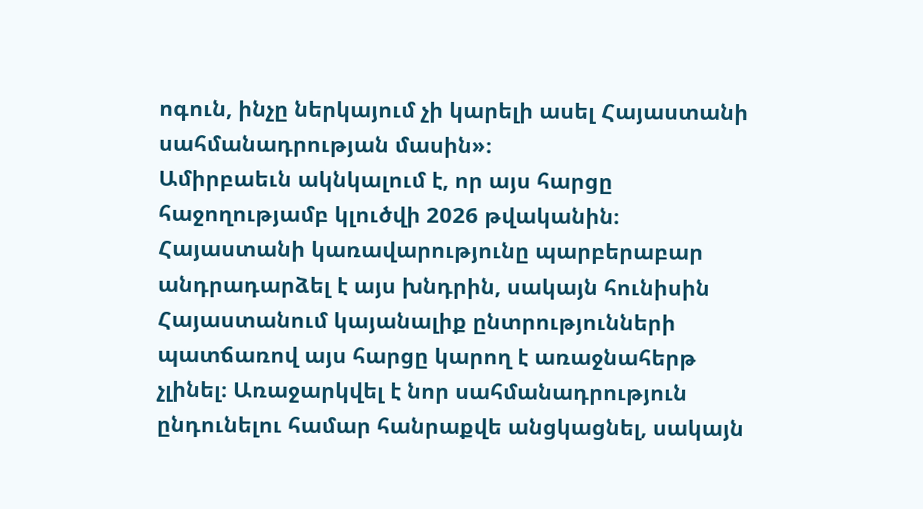ոգուն, ինչը ներկայում չի կարելի ասել Հայաստանի սահմանադրության մասին»։
Ամիրբաեւն ակնկալում է, որ այս հարցը հաջողությամբ կլուծվի 2026 թվականին։ Հայաստանի կառավարությունը պարբերաբար անդրադարձել է այս խնդրին, սակայն հունիսին Հայաստանում կայանալիք ընտրությունների պատճառով այս հարցը կարող է առաջնահերթ չլինել։ Առաջարկվել է նոր սահմանադրություն ընդունելու համար հանրաքվե անցկացնել, սակայն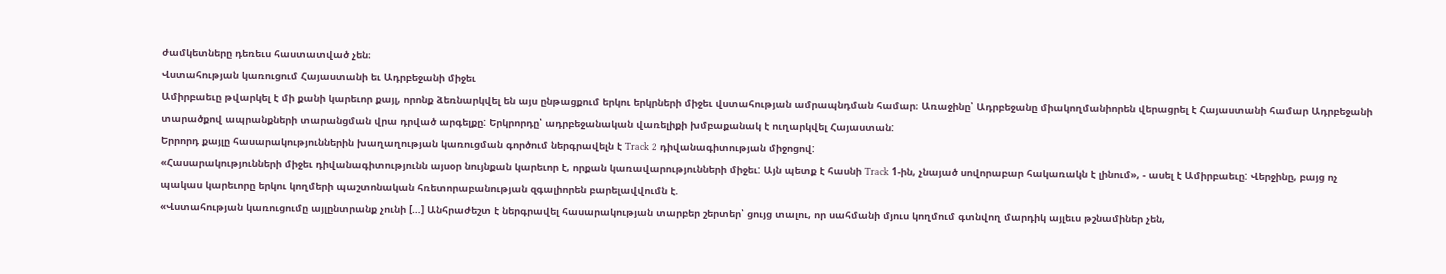ժամկետները դեռեւս հաստատված չեն։
Վստահության կառուցում Հայաստանի եւ Ադրբեջանի միջեւ
Ամիրբաեւը թվարկել է մի քանի կարեւոր քայլ, որոնք ձեռնարկվել են այս ընթացքում երկու երկրների միջեւ վստահության ամրապնդման համար։ Առաջինը՝ Ադրբեջանը միակողմանիորեն վերացրել է Հայաստանի համար Ադրբեջանի տարածքով ապրանքների տարանցման վրա դրված արգելքը: Երկրորդը՝ ադրբեջանական վառելիքի խմբաքանակ է ուղարկվել Հայաստան:
Երրորդ քայլը հասարակություններին խաղաղության կառուցման գործում ներգրավելն է Track 2 դիվանագիտության միջոցով:
«Հասարակությունների միջեւ դիվանագիտությունն այսօր նույնքան կարեւոր է, որքան կառավարությունների միջեւ: Այն պետք է հասնի Track 1-ին, չնայած սովորաբար հակառակն է լինում», - ասել է Ամիրբաեւը: Վերջինը, բայց ոչ պակաս կարեւորը երկու կողմերի պաշտոնական հռետորաբանության զգալիորեն բարելավվումն է.
«Վստահության կառուցումը այլընտրանք չունի […] Անհրաժեշտ է ներգրավել հասարակության տարբեր շերտեր՝ ցույց տալու, որ սահմանի մյուս կողմում գտնվող մարդիկ այլեւս թշնամիներ չեն,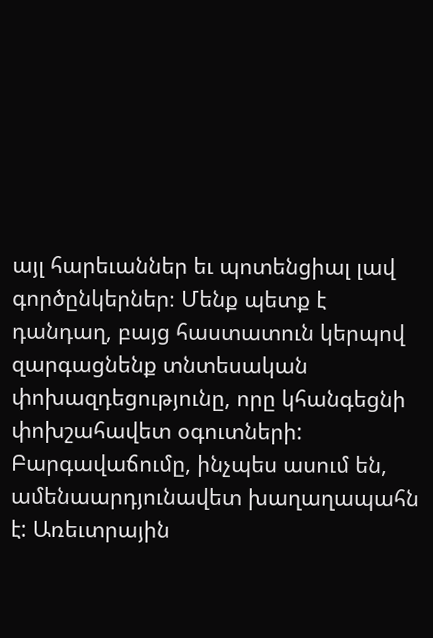այլ հարեւաններ եւ պոտենցիալ լավ գործընկերներ։ Մենք պետք է դանդաղ, բայց հաստատուն կերպով զարգացնենք տնտեսական փոխազդեցությունը, որը կհանգեցնի փոխշահավետ օգուտների: Բարգավաճումը, ինչպես ասում են, ամենաարդյունավետ խաղաղապահն է: Առեւտրային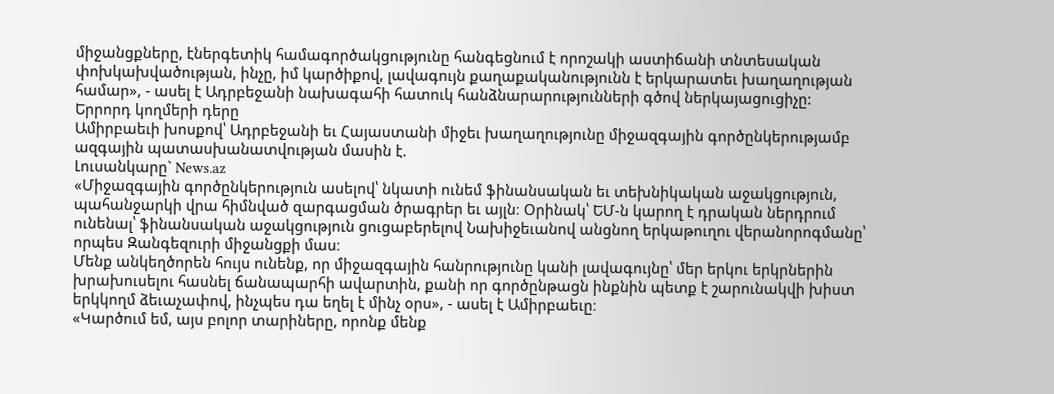միջանցքները, էներգետիկ համագործակցությունը հանգեցնում է որոշակի աստիճանի տնտեսական փոխկախվածության, ինչը, իմ կարծիքով, լավագույն քաղաքականությունն է երկարատեւ խաղաղության համար», - ասել է Ադրբեջանի նախագահի հատուկ հանձնարարությունների գծով ներկայացուցիչը:
Երրորդ կողմերի դերը
Ամիրբաեւի խոսքով՝ Ադրբեջանի եւ Հայաստանի միջեւ խաղաղությունը միջազգային գործընկերությամբ ազգային պատասխանատվության մասին է.
Լուսանկարը` News.az
«Միջազգային գործընկերություն ասելով՝ նկատի ունեմ ֆինանսական եւ տեխնիկական աջակցություն, պահանջարկի վրա հիմնված զարգացման ծրագրեր եւ այլն։ Օրինակ՝ ԵՄ-ն կարող է դրական ներդրում ունենալ՝ ֆինանսական աջակցություն ցուցաբերելով Նախիջեւանով անցնող երկաթուղու վերանորոգմանը՝ որպես Զանգեզուրի միջանցքի մաս։
Մենք անկեղծորեն հույս ունենք, որ միջազգային հանրությունը կանի լավագույնը՝ մեր երկու երկրներին խրախուսելու հասնել ճանապարհի ավարտին, քանի որ գործընթացն ինքնին պետք է շարունակվի խիստ երկկողմ ձեւաչափով, ինչպես դա եղել է մինչ օրս», - ասել է Ամիրբաեւը։
«Կարծում եմ, այս բոլոր տարիները, որոնք մենք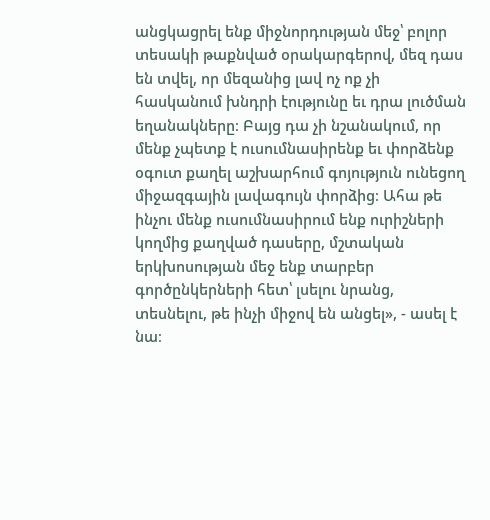անցկացրել ենք միջնորդության մեջ՝ բոլոր տեսակի թաքնված օրակարգերով, մեզ դաս են տվել, որ մեզանից լավ ոչ ոք չի հասկանում խնդրի էությունը եւ դրա լուծման եղանակները։ Բայց դա չի նշանակում, որ մենք չպետք է ուսումնասիրենք եւ փորձենք օգուտ քաղել աշխարհում գոյություն ունեցող միջազգային լավագույն փորձից։ Ահա թե ինչու մենք ուսումնասիրում ենք ուրիշների կողմից քաղված դասերը, մշտական երկխոսության մեջ ենք տարբեր գործընկերների հետ՝ լսելու նրանց, տեսնելու, թե ինչի միջով են անցել», - ասել է նա։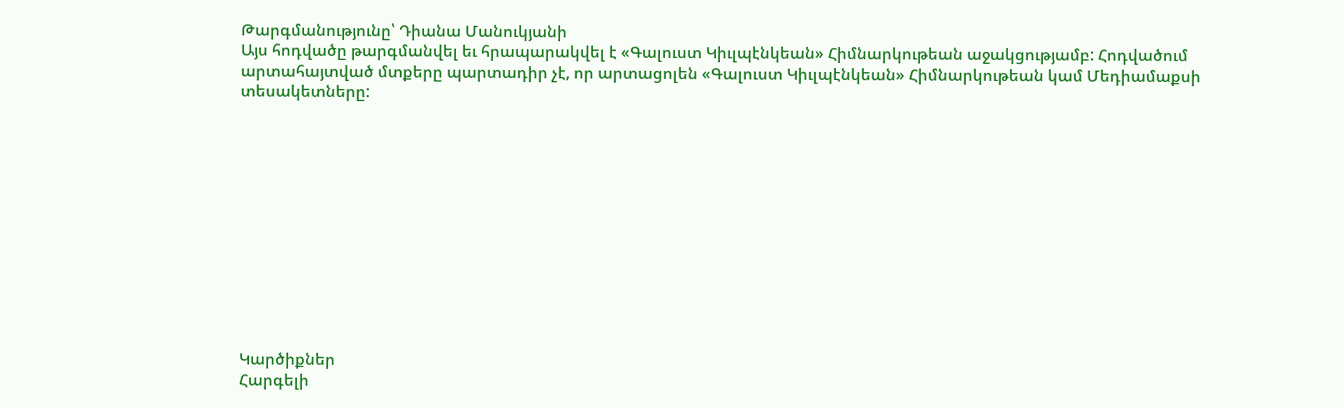Թարգմանությունը՝ Դիանա Մանուկյանի
Այս հոդվածը թարգմանվել եւ հրապարակվել է «Գալուստ Կիւլպէնկեան» Հիմնարկութեան աջակցությամբ: Հոդվածում արտահայտված մտքերը պարտադիր չէ, որ արտացոլեն «Գալուստ Կիւլպէնկեան» Հիմնարկութեան կամ Մեդիամաքսի տեսակետները:












Կարծիքներ
Հարգելի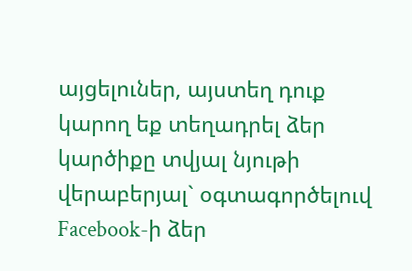այցելուներ, այստեղ դուք կարող եք տեղադրել ձեր կարծիքը տվյալ նյութի վերաբերյալ` օգտագործելուվ Facebook-ի ձեր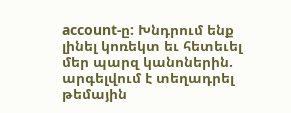account-ը: Խնդրում ենք լինել կոռեկտ եւ հետեւել մեր պարզ կանոներին. արգելվում է տեղադրել թեմային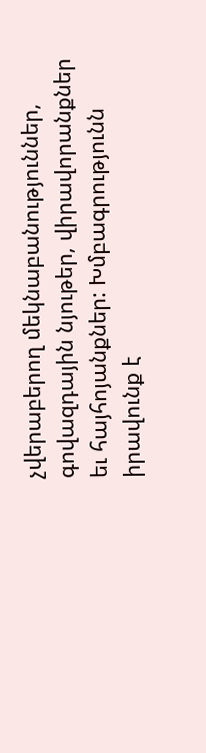չվերաբերող մեկնաբանություններ, գովազդային նյութեր, վիրավորանքներ եւ հայհոյանքներ: Խմբագրությունն իրավունք է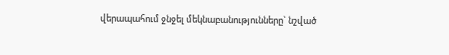վերապահում ջնջել մեկնաբանությունները` նշված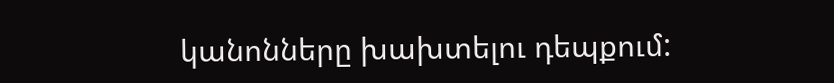կանոնները խախտելու դեպքում: